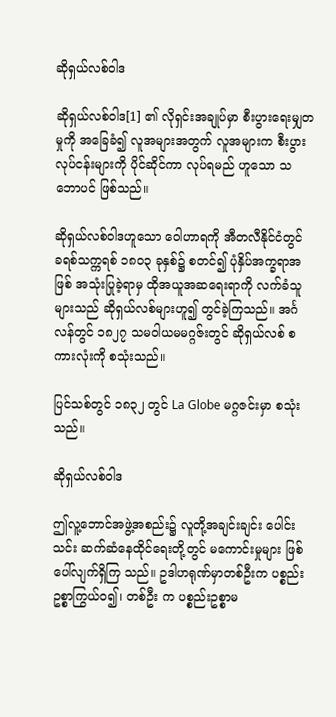ဆိုရှယ်လစ်ဝါဒ

ဆိုရှယ်လစ်ဝါဒ[1] ၏ လိုရှင်းအချုပ်မှာ စီးပွားရေးမျှတမှုကို အခြေခံ၍ လူအများအတွက် လူအများက စီးပွားလုပ်ငန်းများကို ပိုင်ဆိုင်ကာ လုပ်ရမည် ဟူသော သဘောပင် ဖြစ်သည်။

ဆိုရှယ်လစ်ဝါဒဟူသော ဝေါဟာရကို အီတလီနိုင်ငံတွင် ခရစ်သက္ကရစ် ၁၈၀၃ ခုနှစ်၌ စတင်၍ ပုံနှိပ်အက္ခရာအဖြစ် အသုံးပြုခဲ့ရာမှ ထိုအယူအဆရေးရာကို လက်ခံသူများသည် ဆိုရှယ်လစ်များဟူ၍ တွင်ခဲ့ကြသည်။ အင်္ဂလန်တွင် ၁၈၂၇ သမဝါယမမဂ္ဂဇ်းတွင် ဆိုရှယ်လစ် စကားလုံးကို စသုံးသည်။

ပြင်သစ်တွင် ၁၈၃၂ တွင် La Globe မဂ္ဂဇင်းမှာ စသုံးသည်။

ဆိုရှယ်လစ်ဝါဒ

ဤလူ့ဘောင်အဖွဲ့အစည်း၌ လူတို့အချင်းချင်း ပေါင်းသင်း ဆက်ဆံနေထိုင်ရေးတို့တွင် မကောင်းမှုများ ဖြစ်ပေါ်လျက်ရှိကြ သည်။ ဥဒါဟရုဏ်မှာတစ်ဦးက ပစ္စည်းဥစ္စာကြွယ်ဝ၍၊ တစ်ဦး က ပစ္စည်းဥစ္စာမ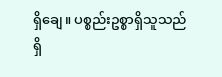ရှိချေ။ ပစ္စည်းဥစ္စာရှိသူသည် ရှိ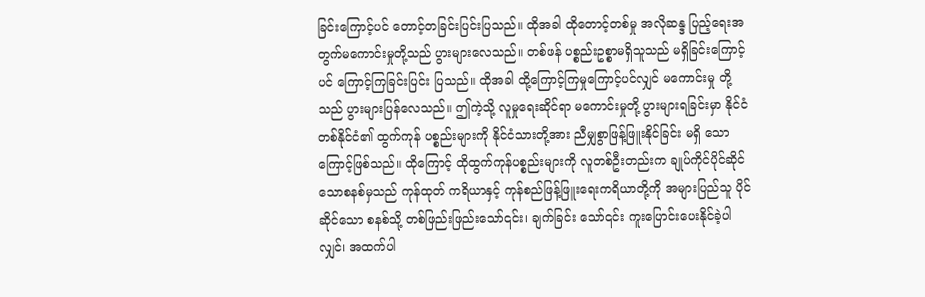ခြင်းကြောင့်ပင် တောင့်တခြင်းပြင်းပြသည်။ ထိုအခါ ထိုတောင့်တစ်မှု အလိုဆန္ဒ ပြည့်ရေးအတွက်မကောင်းမှုတို့သည် ပွားများလေသည်။ တစ်ဖန် ပစ္စည်းဥစ္စာမရှိသူသည် မရှိခြင်းကြောင့်ပင် ကြောင့်ကြခြင်းပြင်း ပြသည်။ ထိုအခါ ထို့ကြောင့်ကြမှုကြောင့်ပင်လျှင် မကောင်းမှု တို့သည် ပွားများပြန်လေသည်။ ဤကဲ့သို့ လူမှုရေးဆိုင်ရာ မကောင်းမှုတို့ ပွားများရခြင်းမှာ နိုင်ငံတစ်နိုင်ငံ၏ ထွက်ကုန် ပစ္စည်းများကို နိုင်ငံသားတို့အား ညီမျှစွာဖြန့်ဖြူးနိုင်ခြင်း မရှိ သောကြောင့်ဖြစ်သည်။ ထိုကြောင့် ထိုထွက်ကုန်ပစ္စည်းများကို လူတစ်ဦးတည်းက ချုပ်ကိုင်ပိုင်ဆိုင်သောစနစ်မှသည် ကုန်ထုတ် ကရိယာနှင့် ကုန်စည်ဖြန့်ဖြူးရေးကရိယာတို့ကို အများပြည်သူ ပိုင်ဆိုင်သော စနစ်သို့ တစ်ဖြည်းဖြည်းသော်၎င်း၊ ချက်ခြင်း သော်၎င်း ကူးပြောင်းပေးနိုင်ခဲ့ပါလျှင်၊ အထက်ပါ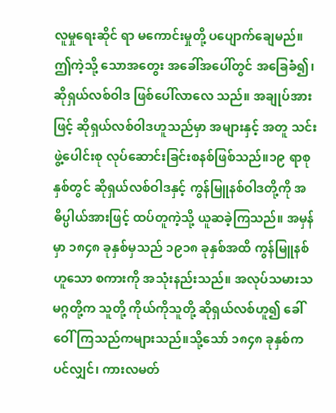လူမှုရေးဆိုင် ရာ မကောင်းမှုတို့ ပပျောက်ချေမည်။ ဤကဲ့သို့ သောအတွေး အခေါ်အပေါ်တွင် အခြေခံ၍၊ ဆိုရှယ်လစ်ဝါဒ ဖြစ်ပေါ်လာလေ သည်။ အချုပ်အားဖြင့် ဆိုရှယ်လစ်ဝါဒဟူသည်မှာ အများနှင့် အတူ သင်းဖွဲ့ပေါင်းစု လုပ်ဆောင်းခြင်းစနစ်ဖြစ်သည်။၁၉ ရာစုနှစ်တွင် ဆိုရှယ်လစ်ဝါဒနှင့် ကွန်မြူနစ်ဝါဒတို့ကို အဓိပ္ပါယ်အားဖြင့် ထပ်တူကဲ့သို့ ယူဆခဲ့ကြသည်။ အမှန်မှာ ၁၈၄၈ ခုနှစ်မှသည် ၁၉၁၈ ခုနှစ်အထိ ကွန်မြူနစ်ဟူသော စကားကို အသုံးနည်းသည်။ အလုပ်သမားသမဂ္ဂတို့က သူတို့ ကိုယ်ကိုသူတို့ ဆိုရှယ်လစ်ဟူ၍ ခေါ်ဝေါ်ကြသည်ကများသည်။သို့သော် ၁၈၄၈ ခုနှစ်ကပင်လျှင်၊ ကားလမတ်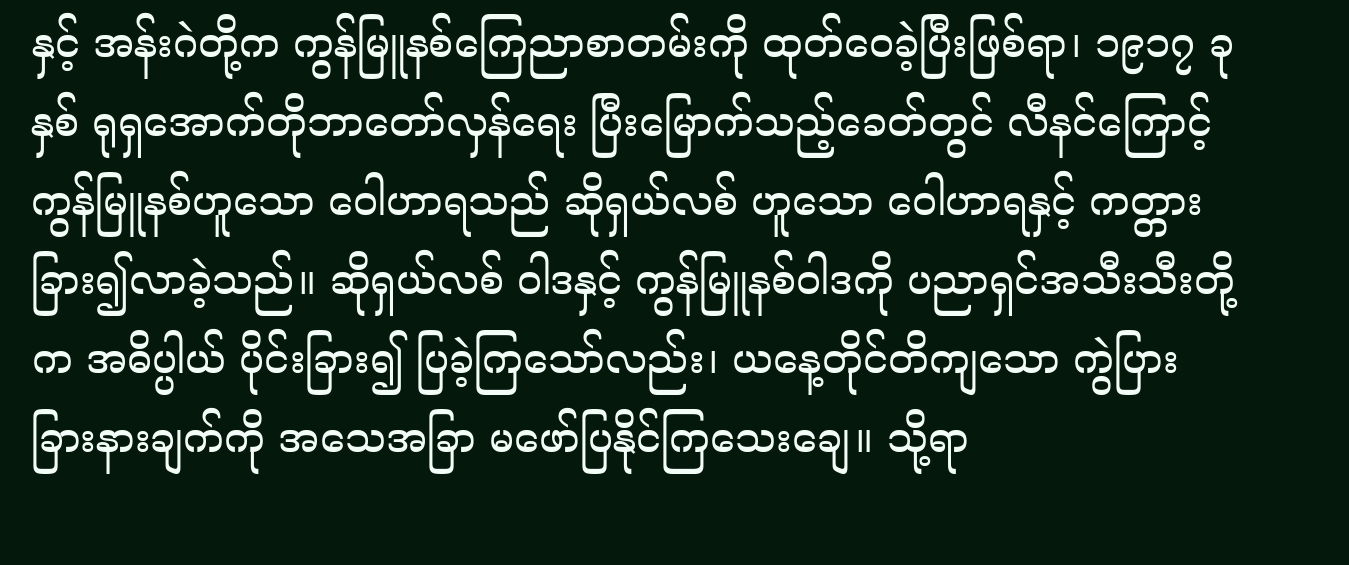နှင့် အန်းဂဲတို့က ကွန်မြူနစ်ကြေညာစာတမ်းကို ထုတ်ဝေခဲ့ပြီးဖြစ်ရာ၊ ၁၉၁၇ ခုနှစ် ရုရှအောက်တိုဘာတော်လှန်ရေး ပြီးမြောက်သည့်ခေတ်တွင် လီနင်ကြောင့် ကွန်မြူနစ်ဟူသော ဝေါဟာရသည် ဆိုရှယ်လစ် ဟူသော ဝေါဟာရနှင့် ကတ္တားခြား၍လာခဲ့သည်။ ဆိုရှယ်လစ် ဝါဒနှင့် ကွန်မြူနစ်ဝါဒကို ပညာရှင်အသီးသီးတို့က အဓိပ္ပါယ် ပိုင်းခြား၍ ပြခဲ့ကြသော်လည်း၊ ယနေ့တိုင်တိကျသော ကွဲပြား ခြားနားချက်ကို အသေအခြာ မဖော်ပြနိုင်ကြသေးချေ။ သို့ရာ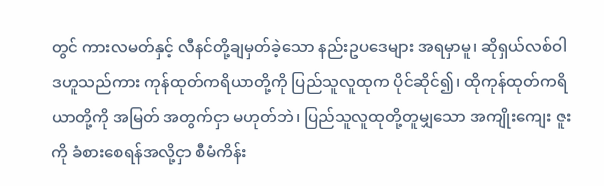တွင် ကားလမတ်နှင့် လီနင်တို့ချမှတ်ခဲ့သော နည်းဥပဒေများ အရမှာမူ၊ ဆိုရှယ်လစ်ဝါဒဟူသည်ကား ကုန်ထုတ်ကရိယာတို့ကို ပြည်သူလူထုက ပိုင်ဆိုင်၍၊ ထိုကုန်ထုတ်ကရိယာတို့ကို အမြတ် အတွက်ငှာ မဟုတ်ဘဲ၊ ပြည်သူလူထုတို့တူမျှသော အကျိုးကျေး ဇူးကို ခံစားစေရန်အလို့ငှာ စီမံကိန်း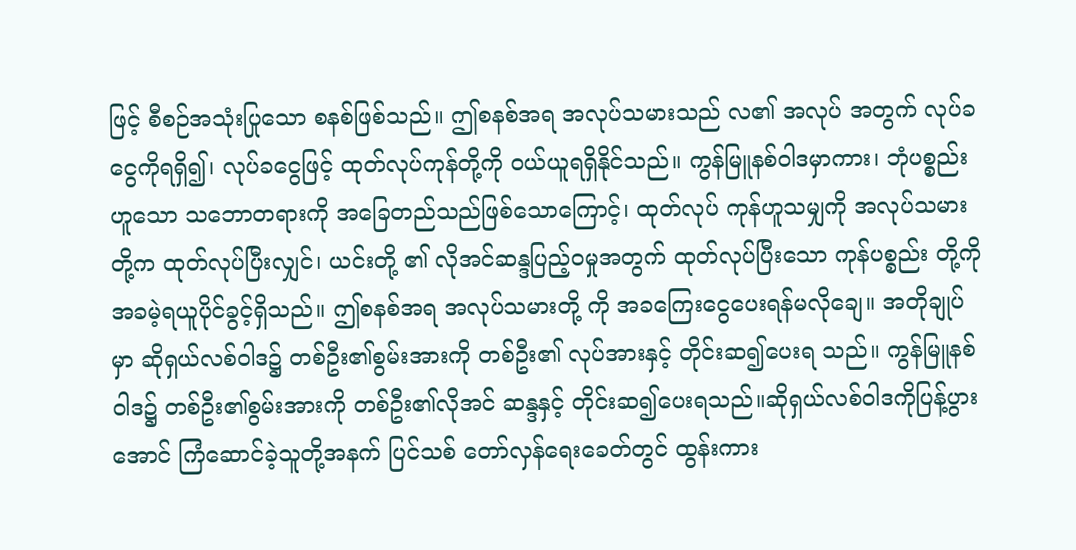ဖြင့် စီစဉ်အသုံးပြုသော စနစ်ဖြစ်သည်။ ဤစနစ်အရ အလုပ်သမားသည် လ၏ အလုပ် အတွက် လုပ်ခငွေကိုရရှိ၍၊ လုပ်ခငွေဖြင့် ထုတ်လုပ်ကုန်တို့ကို ဝယ်ယူရရှိနိုင်သည်။ ကွန်မြူနစ်ဝါဒမှာကား၊ ဘုံပစ္စည်းဟူသော သဘောတရားကို အခြေတည်သည်ဖြစ်သောကြောင့်၊ ထုတ်လုပ် ကုန်ဟူသမျှကို အလုပ်သမားတို့က ထုတ်လုပ်ပြီးလျှင်၊ ယင်းတို့ ၏ လိုအင်ဆန္ဒပြည့်ဝမှုအတွက် ထုတ်လုပ်ပြီးသော ကုန်ပစ္စည်း တို့ကို အခမဲ့ရယူပိုင်ခွင့်ရှိသည်။ ဤစနစ်အရ အလုပ်သမားတို့ ကို အခကြေးငွေပေးရန်မလိုချေ။ အတိုချုပ်မှာ ဆိုရှယ်လစ်ဝါဒ၌ တစ်ဦး၏စွမ်းအားကို တစ်ဦး၏ လုပ်အားနှင့် တိုင်းဆ၍ပေးရ သည်။ ကွန်မြူနစ်ဝါဒ၌ တစ်ဦး၏စွမ်းအားကို တစ်ဦး၏လိုအင် ဆန္ဒနှင့် တိုင်းဆ၍ပေးရသည်။ဆိုရှယ်လစ်ဝါဒကိုပြန့်ပွားအောင် ကြံဆောင်ခဲ့သူတို့အနက် ပြင်သစ် တော်လှန်ရေးခေတ်တွင် ထွန်းကား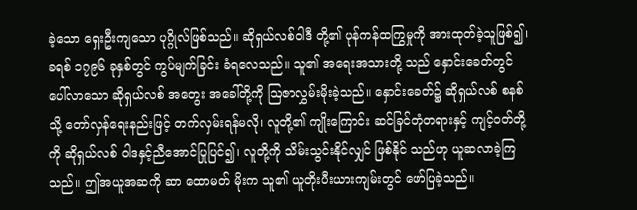ခဲ့သော ရှေးဦးကျသော ပုဂ္ဂိုလ်ဖြစ်သည်။ ဆိုရှယ်လစ်ဝါဒီ တို့၏ ပုန်ကန်ထကြွမှုကို အားထုတ်ခဲ့သူဖြစ်၍၊ ခရစ် ၁၇၉၆ ခုနှစ်တွင် ကွပ်မျက်ခြင်း ခံရလေသည်။ သူ၏ အရေးအသားတို့ သည် နှောင်းခေတ်တွင် ပေါ်လာသော ဆိုရှယ်လစ် အတွေး အခေါ်တို့ကို ဩဇာလွှမ်းမိုးခဲ့သည်။ နှောင်းခေတ်၌ ဆိုရှယ်လစ် စနစ်သို့ တော်လှန်ရေးနည်းဖြင့် တက်လှမ်းရန်မလို၊ လူတို့၏ ကျိုးကြောင်း ဆင်ခြင်တုံတရားနှင့် ကျင့်ဝတ်တို့ကို ဆိုရှယ်လစ် ဝါဒနှင့်ညီအောင်ပြုပြင်၍၊ လူတို့ကို သိမ်းသွင်းနိုင်လျှင် ဖြစ်နိုင် သည်ဟု ယူဆလာခဲ့ကြသည်။ ဤအယူအဆကို ဆာ ထောမတ် မိုးက သူ၏ ယူတိုးပီးယားကျမ်းတွင် ဖော်ပြခဲ့သည်။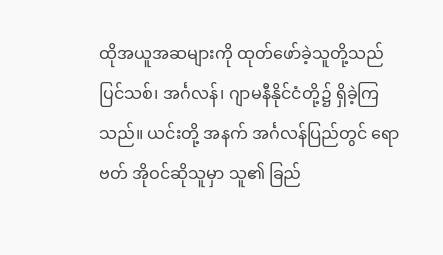ထိုအယူအဆများကို ထုတ်ဖော်ခဲ့သူတို့သည် ပြင်သစ်၊ အင်္ဂလန်၊ ဂျာမနီနိုင်ငံတို့၌ ရှိခဲ့ကြသည်။ ယင်းတို့ အနက် အင်္ဂလန်ပြည်တွင် ရောဗတ် အိုဝင်ဆိုသူမှာ သူ၏ ခြည်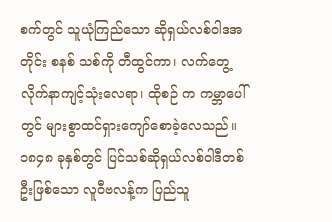စက်တွင် သူယုံကြည်သော ဆိုရှယ်လစ်ဝါဒအတိုင်း စနစ် သစ်ကို တီထွင်ကာ၊ လက်တွေ့လိုက်နာကျင့်သုံးလေရာ၊ ထိုစဉ် က ကမ္ဘာပေါ်တွင် များစွာထင်ရှားကျော်စောခဲ့လေသည်။၁၈၄၈ ခုနှစ်တွင် ပြင်သစ်ဆိုရှယ်လစ်ဝါဒီတစ်ဦးဖြစ်သော လူဝီဗလန့်က ပြည်သူ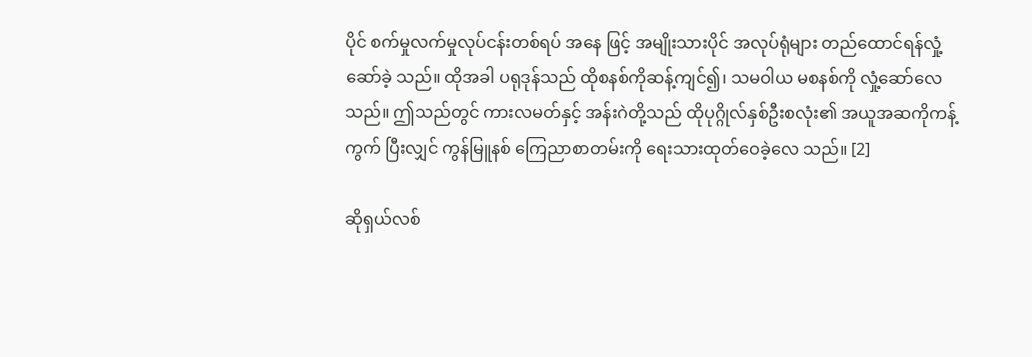ပိုင် စက်မှုလက်မှုလုပ်ငန်းတစ်ရပ် အနေ ဖြင့် အမျိုးသားပိုင် အလုပ်ရုံများ တည်ထောင်ရန်လှုံ့ဆော်ခဲ့ သည်။ ထိုအခါ ပရုဒုန်သည် ထိုစနစ်ကိုဆန့်ကျင်၍၊ သမဝါယ မစနစ်ကို လှုံ့ဆော်လေသည်။ ဤသည်တွင် ကားလမတ်နှင့် အန်းဂဲတို့သည် ထိုပုဂ္ဂိုလ်နှစ်ဦးစလုံး၏ အယူအဆကိုကန့်ကွက် ပြီးလျှင် ကွန်မြူနစ် ကြေညာစာတမ်းကို ရေးသားထုတ်ဝေခဲ့လေ သည်။ [2]

ဆိုရှယ်လစ်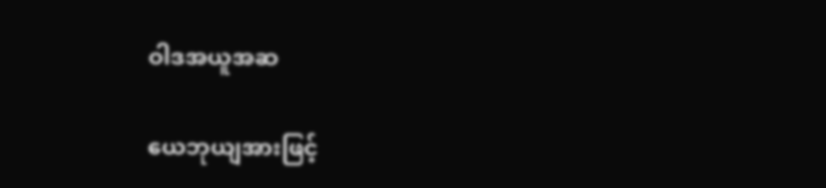ဝါဒအယူအဆ

ယေဘုယျအားဖြင့်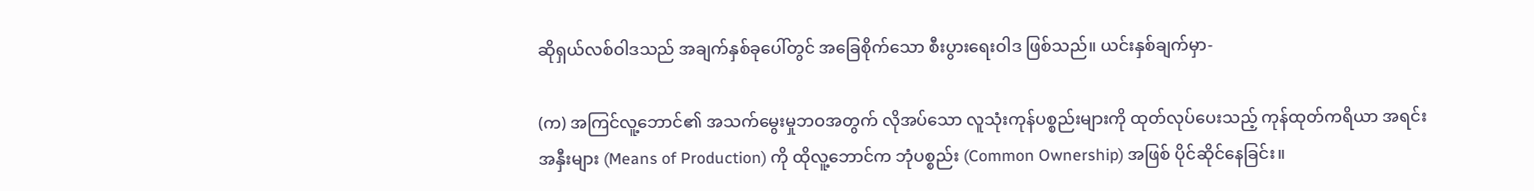ဆိုရှယ်လစ်ဝါဒသည် အချက်နှစ်ခုပေါ်တွင် အခြေစိုက်သော စီးပွားရေးဝါဒ ဖြစ်သည်။ ယင်းနှစ်ချက်မှာ-

(က) အကြင်လူ့ဘောင်၏ အသက်မွေးမှုဘဝအတွက် လိုအပ်သော လူသုံးကုန်ပစ္စည်းများကို ထုတ်လုပ်ပေးသည့် ကုန်ထုတ်ကရိယာ အရင်းအနှီးများ (Means of Production) ကို ထိုလူ့ဘောင်က ဘုံပစ္စည်း (Common Ownership) အဖြစ် ပိုင်ဆိုင်နေခြင်း။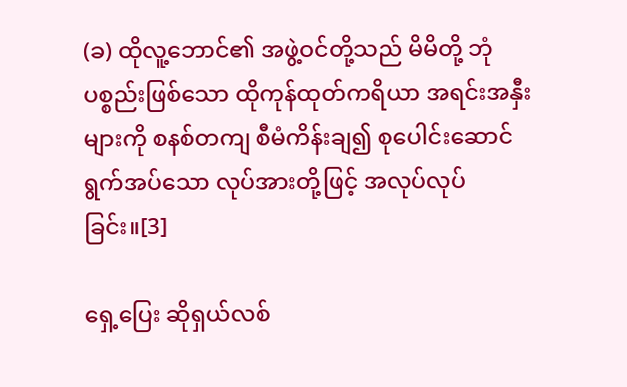(ခ) ထိုလူ့ဘောင်၏ အဖွဲ့ဝင်တို့သည် မိမိတို့ ဘုံပစ္စည်းဖြစ်သော ထိုကုန်ထုတ်ကရိယာ အရင်းအနှီးများကို စနစ်တကျ စီမံကိန်းချ၍ စုပေါင်းဆောင်ရွက်အပ်သော လုပ်အားတို့ဖြင့် အလုပ်လုပ်ခြင်း။[3]

ရှေ့ပြေး ဆိုရှယ်လစ်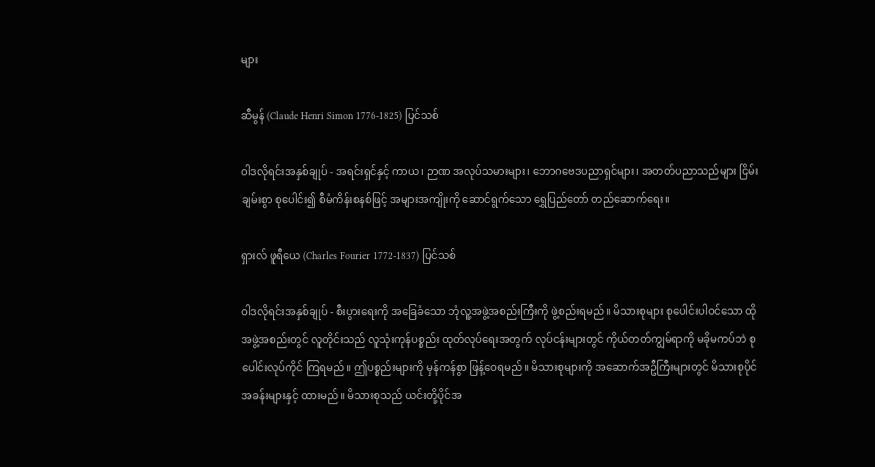များ

ဆီမွန် (Claude Henri Simon 1776-1825) ပြင်သစ်

ဝါဒလိုရင်းအနှစ်ချုပ် - အရင်းရှင်နှင့် ကာယ၊ ဉာဏ အလုပ်သမားများ၊ ဘောဂဗေဒပညာရှင်များ၊ အတတ်ပညာသည်များ ငြိမ်းချမ်းစွာ စုပေါင်း၍ စီမံကိန်းစနစ်ဖြင့် အများအကျိုးကို ဆောင်ရွက်သော ရွှေပြည်တော် တည်ဆောက်ရေး။

ရှားလ် ဖူရီယေ (Charles Fourier 1772-1837) ပြင်သစ်

ဝါဒလိုရင်းအနှစ်ချုပ် - စီးပွားရေးကို အခြေခံသော ဘုံလူ့အဖွဲ့အစည်းကြီးကို ဖွဲ့စည်းရမည်။ မိသားစုများ စုပေါင်းပါဝင်သော ထိုအဖွဲ့အစည်းတွင် လူတိုင်းသည် လူသုံးကုန်ပစ္စည်း ထုတ်လုပ်ရေးအတွက် လုပ်ငန်းများတွင် ကိုယ်တတ်ကျွမ်ရာကို မခိုမကပ်ဘဲ စုပေါင်းလုပ်ကိုင် ကြရမည်။ ဤပစ္စည်းများကို မှန်ကန်စွာ ဖြန့်ဝေရမည်။ မိသားစုများကို အဆောက်အဦကြီးများတွင် မိသားစုပိုင် အခန်းများနှင့် ထားမည်။ မိသားစုသည် ယင်းတို့ပိုင်အ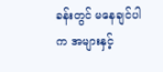ခန်းတွင် မနေချင်ပါက အများနှင့်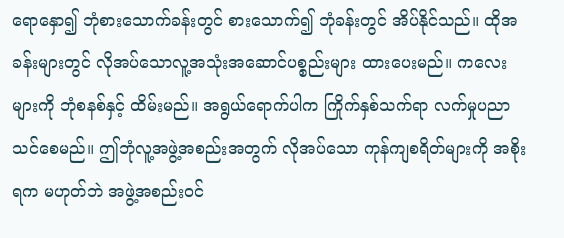ရောနှော၍ ဘုံစားသောက်ခန်းတွင် စားသောက်၍ ဘုံခန်းတွင် အိပ်နိုင်သည်။ ထိုအခန်းများတွင် လိုအပ်သောလူ့အသုံးအဆောင်ပစ္စည်းများ ထားပေးမည်။ ကလေးများကို ဘုံစနစ်နှင့် ထိမ်းမည်။ အရွယ်ရောက်ပါက ကြိုက်နှစ်သက်ရာ လက်မှုပညာ သင်စေမည်။ ဤဘုံလူ့အဖွဲ့အစည်းအတွက် လိုအပ်သော ကုန်ကျစရိတ်များကို အစိုးရက မဟုတ်ဘဲ အဖွဲ့အစည်းဝင်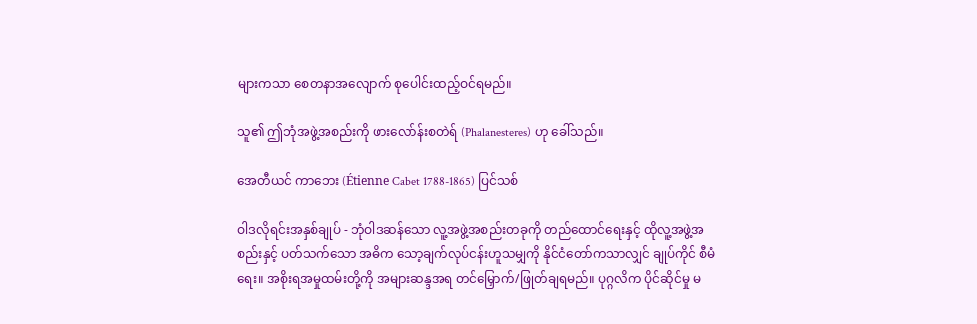များကသာ စေတနာအလျောက် စုပေါင်းထည့်ဝင်ရမည်။

သူ၏ ဤဘုံအဖွဲ့အစည်းကို ဖားလော်န်းစတဲရ် (Phalanesteres) ဟု ခေါ်သည်။

အေတီယင် ကာဘေး (Étienne Cabet 1788-1865) ပြင်သစ်

ဝါဒလိုရင်းအနှစ်ချုပ် - ဘုံဝါဒဆန်သော လူ့အဖွဲ့အစည်းတခုကို တည်ထောင်ရေးနှင့် ထိုလူ့အဖွဲ့အစည်းနှင့် ပတ်သက်သော အဓိက သော့ချက်လုပ်ငန်းဟူသမျှကို နိုင်ငံတော်ကသာလျှင် ချုပ်ကိုင် စီမံရေး။ အစိုးရအမှုထမ်းတို့ကို အများဆန္ဒအရ တင်မြှောက်/ဖြုတ်ချရမည်။ ပုဂ္ဂလိက ပိုင်ဆိုင်မှု မ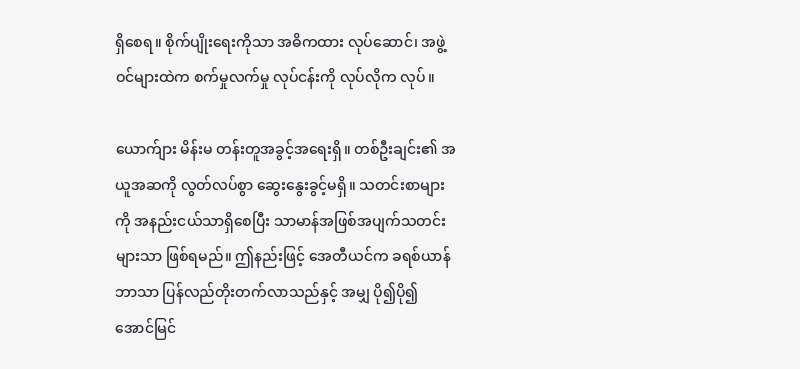ရှိစေရ။ စိုက်ပျိုးရေးကိုသာ အဓိကထား လုပ်ဆောင်၊ အဖွဲ့ဝင်များထဲက စက်မှုလက်မှု လုပ်ငန်းကို လုပ်လိုက လုပ်။

ယောက်ျား မိန်းမ တန်းတူအခွင့်အရေးရှိ။ တစ်ဦးချင်း၏ အယူအဆကို လွတ်လပ်စွာ ဆွေးနွေးခွင့်မရှိ။ သတင်းစာများကို အနည်းငယ်သာရှိစေပြီး သာမာန်အဖြစ်အပျက်သတင်းများသာ ဖြစ်ရမည်။ ဤနည်းဖြင့် အေတီယင်က ခရစ်ယာန်ဘာသာ ပြန်လည်တိုးတက်လာသည်နှင့် အမျှ ပို၍ပို၍ အောင်မြင်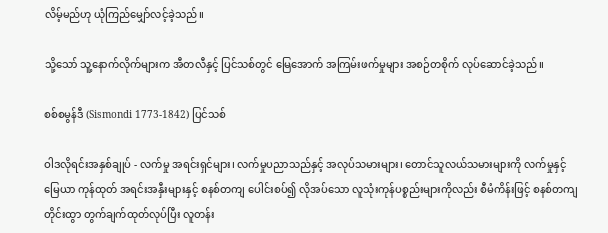လိမ့်မည်ဟု ယုံကြည်မျှော်လင့်ခဲ့သည်။

သို့သော် သူ့နောက်လိုက်များက အီတလီနှင့် ပြင်သစ်တွင် မြေအောက် အကြမ်းဖက်မှုများ အစဉ်တစိုက် လုပ်ဆောင်ခဲ့သည်။

စစ်စမွန်ဒီ (Sismondi 1773-1842) ပြင်သစ်

ဝါဒလိုရင်းအနှစ်ချုပ် - လက်မှု အရင်းရှင်များ၊ လက်မှုပညာသည်နှင့် အလုပ်သမားများ၊ တောင်သူလယ်သမားများကို လက်မှုနှင့် မြေယာ ကုန်ထုတ် အရင်းအနှီးများနှင့် စနစ်တကျ ပေါင်းစပ်၍ လိုအပ်သော လူသုံးကုန်ပစ္စည်းများကိုလည်း စီမံကိန်းဖြင့် စနစ်တကျ တိုင်းထွာ တွက်ချက်ထုတ်လုပ်ပြီး လူတန်း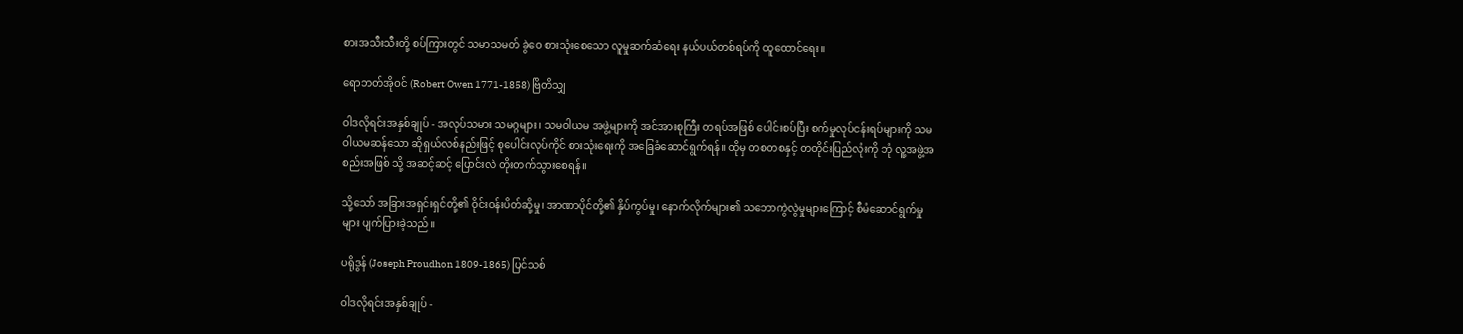စားအသီးသီးတို့ စပ်ကြားတွင် သမာသမတ် ခွဲဝေ စားသုံးစေသော လူမှုဆက်ဆံရေး နယ်ပယ်တစ်ရပ်ကို ထူထောင်ရေး။

ရောဘတ်အိုဝင် (Robert Owen 1771-1858) ဗြိတိသျှ

ဝါဒလိုရင်းအနှစ်ချုပ် - အလုပ်သမား သမဂ္ဂများ၊ သမဝါယမ အဖွဲ့များကို အင်အားစုကြီး တရပ်အဖြစ် ပေါင်းစပ်ပြီး စက်မှုလုပ်ငန်းရပ်များကို သမဝါယမဆန်သော ဆိုရှယ်လစ်နည်းဖြင့် စုပေါင်းလုပ်ကိုင် စားသုံးရေးကို အခြေခံဆောင်ရွက်ရန်။ ထိုမှ တစတစနှင့် တတိုင်းပြည်လုံးကို ဘုံ လူ့အဖွဲ့အစည်းအဖြစ် သို့ အဆင့်ဆင့် ပြောင်းလဲ တိုးတက်သွားစေရန်။

သို့သော် အခြားအရှင်းရှင်တို့၏ ဝိုင်းဝန်းပိတ်ဆို့မှု၊ အာဏာပိုင်တို့၏ နှိပ်ကွပ်မှု၊ နောက်လိုက်များ၏ သဘောကွဲလွဲမှုများကြောင့် စီမံဆောင်ရွက်မှုများ ပျက်ပြားခဲ့သည်။

ပရိုဒွန် (Joseph Proudhon 1809-1865) ပြင်သစ်

ဝါဒလိုရင်းအနှစ်ချုပ် -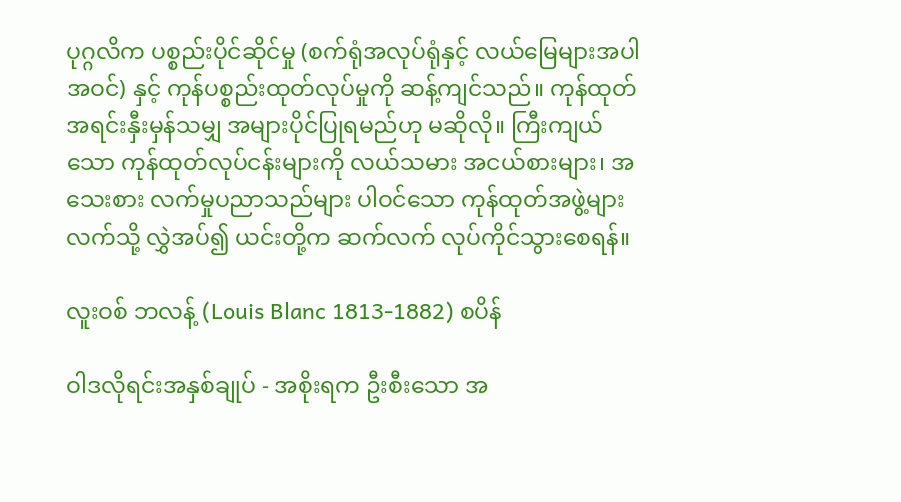ပုဂ္ဂလိက ပစ္စည်းပိုင်ဆိုင်မှု (စက်ရုံအလုပ်ရုံနှင့် လယ်မြေများအပါအဝင်) နှင့် ကုန်ပစ္စည်းထုတ်လုပ်မှုကို ဆန့်ကျင်သည်။ ကုန်ထုတ်အရင်းနှီးမှန်သမျှ အများပိုင်ပြုရမည်ဟု မဆိုလို။ ကြီးကျယ်သော ကုန်ထုတ်လုပ်ငန်းများကို လယ်သမား အငယ်စားများ၊ အသေးစား လက်မှုပညာသည်များ ပါဝင်သော ကုန်ထုတ်အဖွဲ့များလက်သို့ လွှဲအပ်၍ ယင်းတို့က ဆက်လက် လုပ်ကိုင်သွားစေရန်။

လူးဝစ် ဘလန့် (Louis Blanc 1813-1882) စပိန်

ဝါဒလိုရင်းအနှစ်ချုပ် - အစိုးရက ဦးစီးသော အ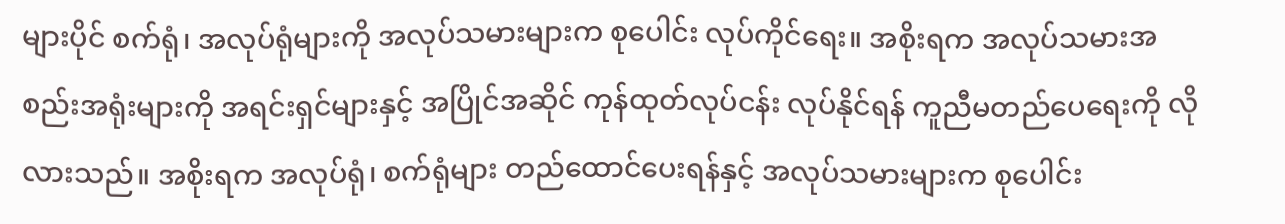များပိုင် စက်ရုံ၊ အလုပ်ရုံများကို အလုပ်သမားများက စုပေါင်း လုပ်ကိုင်ရေး။ အစိုးရက အလုပ်သမားအစည်းအရုံးများကို အရင်းရှင်များနှင့် အပြိုင်အဆိုင် ကုန်ထုတ်လုပ်ငန်း လုပ်နိုင်ရန် ကူညီမတည်ပေရေးကို လိုလားသည်။ အစိုးရက အလုပ်ရုံ၊ စက်ရုံများ တည်ထောင်ပေးရန်နှင့် အလုပ်သမားများက စုပေါင်း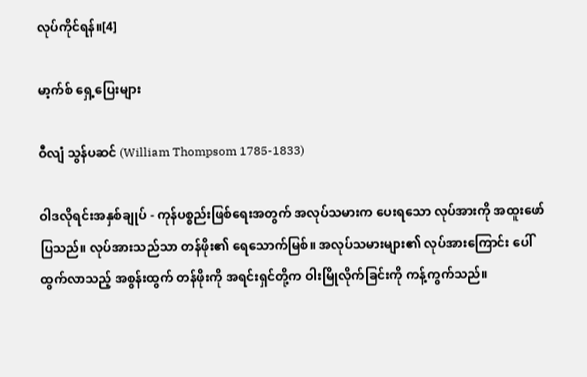လုပ်ကိုင်ရန်။[4]

မာ့က်စ် ရှေ့ပြေးများ

ဝီလျံ သွန်ပဆင် (William Thompsom 1785-1833)

ဝါဒလိုရင်းအနှစ်ချုပ် - ကုန်ပစ္စည်းဖြစ်ရေးအတွက် အလုပ်သမားက ပေးရသော လုပ်အားကို အထူးဖော်ပြသည်။ လုပ်အားသည်သာ တန်ဖိုး၏ ရေသောက်မြစ်။ အလုပ်သမားများ၏ လုပ်အားကြောင်း ပေါ်ထွက်လာသည့် အစွန်းထွက် တန်ဖိုးကို အရင်းရှင်တို့က ဝါးမြိုလိုက်ခြင်းကို ကန့်ကွက်သည်။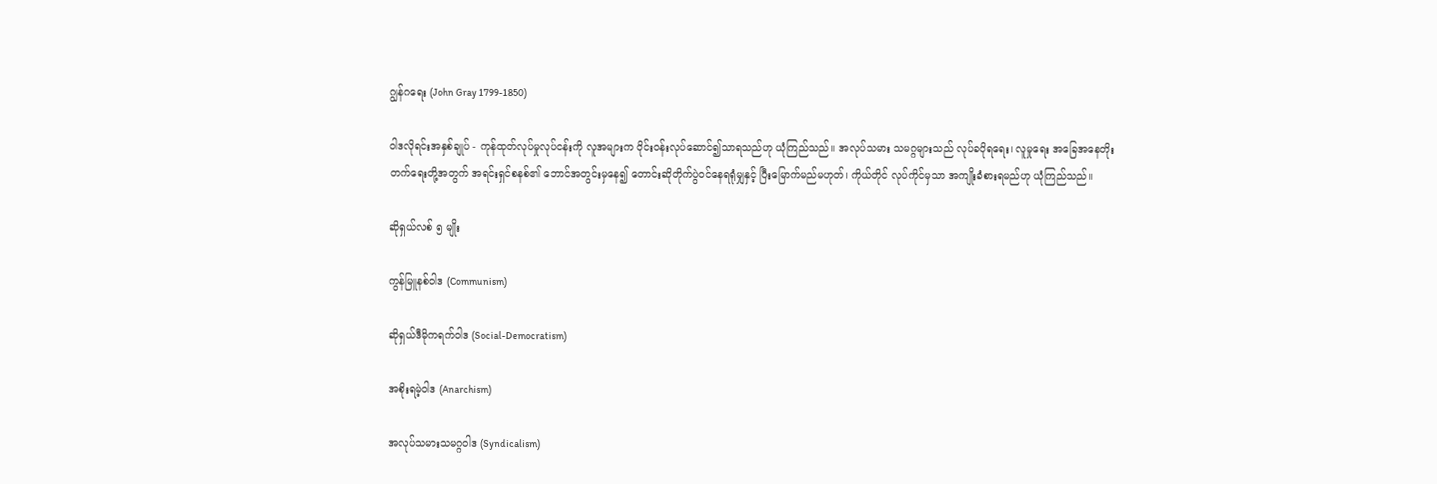ဂျွန်ဂရေး (John Gray 1799-1850)

ဝါဒလိုရင်းအနှစ်ချုပ် - ကုန်ထုတ်လုပ်မှုလုပ်ငန်းကို လူအများက ဝိုင်းဝန်းလုပ်ဆောင်၍သာရသည်ဟု ယုံကြည်သည်။ အလုပ်သမား သမဂ္ဂများသည် လုပ်ခပိုရရေး၊ လူမှုရေး အခြေအနေတိုးတက်ရေးတို့အတွက် အရင်းရှင်စနစ်၏ ဘောင်အတွင်းမှနေ၍ တောင်းဆိုတိုက်ပွဲဝင်နေရရုံမျှနှင့် ပြီးမြောက်မည်မဟုတ်၊ ကိုယ်တိုင် လုပ်ကိုင်မှသာ အကျိုးခံစားရမည်ဟု ယုံကြည်သည်။

ဆိုရှယ်လစ် ၅ မျိုး

ကွန်မြူနစ်ဝါဒ (Communism)

ဆိုရှယ်ဒီမိုကရက်ဝါဒ (Social-Democratism)

အစိုးရမဲ့ဝါဒ (Anarchism)

အလုပ်သမားသမဂ္ဂဝါဒ (Syndicalism)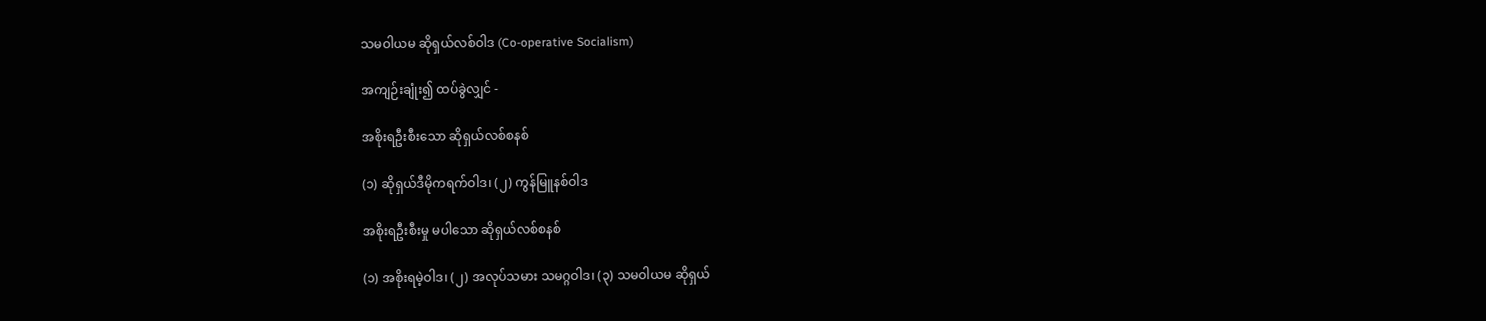သမဝါယမ ဆိုရှယ်လစ်ဝါဒ (Co-operative Socialism)

အကျဉ်းချုံး၍ ထပ်ခွဲလျှင် -

အစိုးရဦးစီးသော ဆိုရှယ်လစ်စနစ်

(၁) ဆိုရှယ်ဒီမိုကရက်ဝါဒ၊ (၂) ကွန်မြူနစ်ဝါဒ

အစိုးရဦးစီးမှု မပါသော ဆိုရှယ်လစ်စနစ်

(၁) အစိုးရမဲ့ဝါဒ၊ (၂) အလုပ်သမား သမဂ္ဂဝါဒ၊ (၃) သမဝါယမ ဆိုရှယ်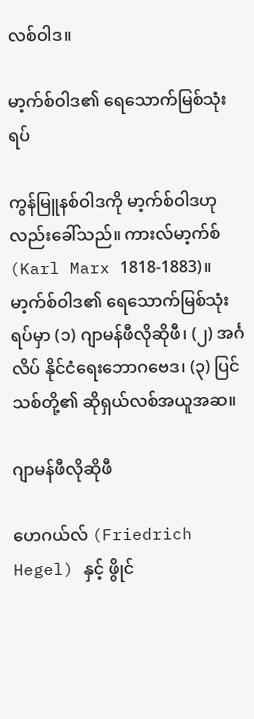လစ်ဝါဒ။

မာ့က်စ်ဝါဒ၏ ရေသောက်မြစ်သုံးရပ်

ကွန်မြူနစ်ဝါဒကို မာ့က်စ်ဝါဒဟုလည်းခေါ်သည်။ ကားလ်မာ့က်စ် (Karl Marx 1818-1883)။ မာ့က်စ်ဝါဒ၏ ရေသောက်မြစ်သုံးရပ်မှာ (၁) ဂျာမန်ဖီလိုဆိုဖီ၊ (၂) အင်္ဂလိပ် နိုင်ငံရေးဘောဂဗေဒ၊ (၃) ပြင်သစ်တို့၏ ဆိုရှယ်လစ်အယူအဆ။

ဂျာမန်ဖီလိုဆိုဖီ

ဟေဂယ်လ် (Friedrich Hegel) နှင့် ဖွိုင်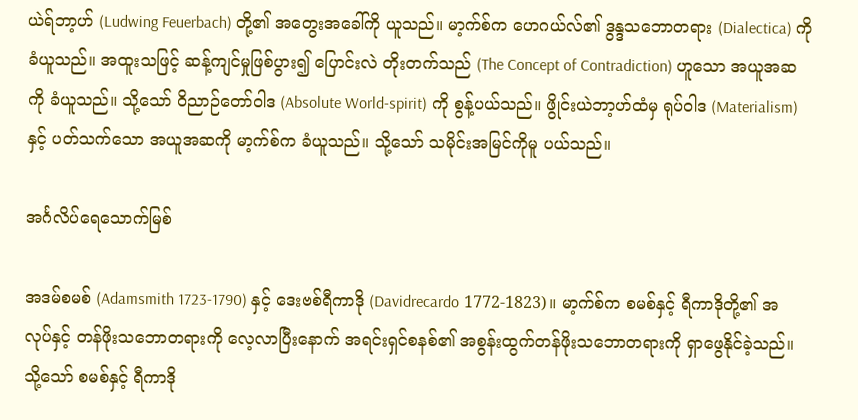ယဲရ်ဘာ့ဟ် (Ludwing Feuerbach) တို့၏ အတွေးအခေါ်ကို ယူသည်။ မာ့က်စ်က ဟေဂယ်လ်၏ ဒွန္ဒသဘောတရား (Dialectica) ကို ခံယူသည်။ အထူးသဖြင့် ဆန့်ကျင်မှုဖြစ်ပွား၍ ပြောင်းလဲ တိုးတက်သည် (The Concept of Contradiction) ဟူသော အယူအဆကို ခံယူသည်။ သို့သော် ဝိညာဉ်တော်ဝါဒ (Absolute World-spirit) ကို စွန့်ပယ်သည်။ ဖွိုင်းယဲဘာ့ဟ်ထံမှ ရုပ်ဝါဒ (Materialism) နှင့် ပတ်သက်သော အယူအဆကို မာ့က်စ်က ခံယူသည်။ သို့သော် သမိုင်းအမြင်ကိုမူ ပယ်သည်။

အင်္ဂလိပ်ရေသောက်မြစ်

အဒမ်စမစ် (Adamsmith 1723-1790) နှင့် ဒေးဗစ်ရီကာဒို (Davidrecardo 1772-1823)။ မာ့က်စ်က စမစ်နှင့် ရီကာဒိုတို့၏ အလုပ်နှင့် တန်ဖိုးသဘောတရားကို လေ့လာပြီးနောက် အရင်းရှင်စနစ်၏ အစွန်းထွက်တန်ဖိုးသဘောတရားကို ရှာဖွေနိုင်ခဲ့သည်။ သို့သော် စမစ်နှင့် ရီကာဒို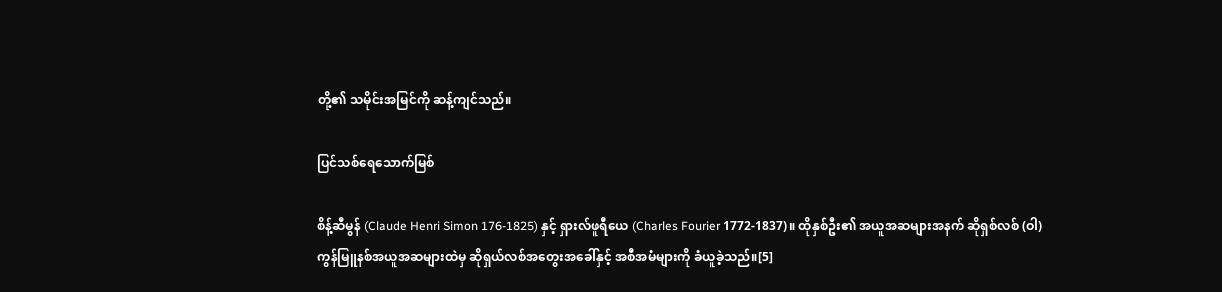တို့၏ သမိုင်းအမြင်ကို ဆန့်ကျင်သည်။

ပြင်သစ်ရေသောက်မြစ်

စိန့်ဆီမွန် (Claude Henri Simon 176-1825) နှင့် ရှားလ်ဖူရီယေ (Charles Fourier 1772-1837)။ ထိုနှစ်ဦး၏ အယူအဆများအနက် ဆိုရှစ်လစ် (ဝါ) ကွန်မြူနစ်အယူအဆများထဲမှ ဆိုရှယ်လစ်အတွေးအခေါ်နှင့် အစီအမံများကို ခံယူခဲ့သည်။[5]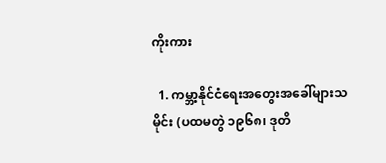ကိုးကား

  1. ကမ္ဘာ့နိုင်ငံရေးအတွေးအခေါ်များသမိုင်း (ပထမတွဲ ၁၉၆၈၊ ဒုတိ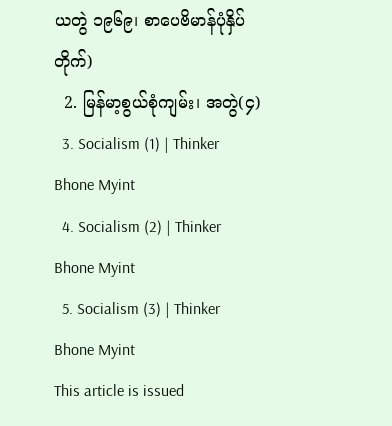ယတွဲ ၁၉၆၉၊ စာပေဗိမာန်ပုံနှိပ်တိုက်)
  2. မြန်မာ့စွယ်စုံကျမ်း၊ အတွဲ(၄)
  3. Socialism (1) | Thinker Bhone Myint
  4. Socialism (2) | Thinker Bhone Myint
  5. Socialism (3) | Thinker Bhone Myint
This article is issued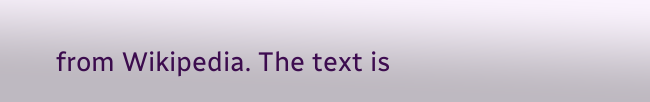from Wikipedia. The text is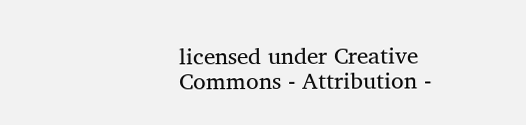licensed under Creative Commons - Attribution -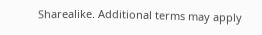Sharealike. Additional terms may apply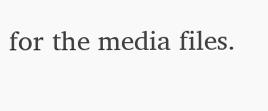for the media files.